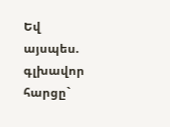Եվ այսպես. գլխավոր հարցը`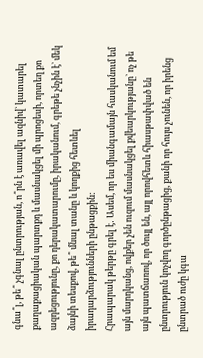գնա՞լ, թե՞ չգնալ ընտրության, ո՞րն է առավել ազնիվ` կատարել քաղաքացիական պարտքդ և մասնակցել մի պրոցեսի, որտեղ քո ազդեցությունը, քո դերակատարումը, իրականում, գրեթե չնչին է` մեկ ձայնի տեսքով, թե՞ մնալ տանը և կողքից հետևել իրադարձությունների ընթացքին:
Հրապարակ թերթը գրել է․ Ասեմ, որ ես միանգամայն հասկանում եմ այն մարդկանց, ովքեր չեն ուզում մասնակցել քվեարկությանը` ոչ թե այն պատճառով, որ ծույլ են, այլ որովհետև հիասթափված են ընտրություն կոչվող գործընթացից, քանի որ հույս չունեն, որ իրենց ընտրած ուժը կգա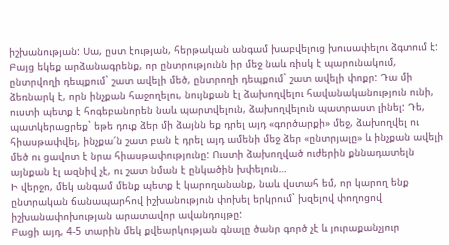իշխանության: Սա, ըստ էության, հերթական անգամ խաբվելուց խուսափելու ձգտում է:
Բայց եկեք արձանագրենք, որ ընտրությունն իր մեջ նաև ռիսկ է պարունակում, ընտրվողի դեպքում` շատ ավելի մեծ, ընտրողի դեպքում` շատ ավելի փոքր: Դա մի ձեռնարկ է, որն ինչքան հաջողելու, նույնքան էլ ձախողվելու հավանականություն ունի, ուստի պետք է հոգեբանորեն նաև պարտվելուն, ձախողվելուն պատրաստ լինել: Դե, պատկերացրեք` եթե դուք ձեր մի ձայնն եք դրել այդ «գործարքի» մեջ, ձախողվել ու հիասթափվել, ինչքա՜ն շատ բան է դրել այդ ամենի մեջ ձեր «ընտրյալը» և ինչքան ավելի մեծ ու ցավոտ է նրա հիասթափությունը: Ուստի ձախողված ուժերին քննադատելն այնքան էլ ազնիվ չէ, ու շատ նման է ընկածին խփելուն…
Ի վերջո, մեկ անգամ մենք պետք է կարողանանք, նաև վստահ եմ, որ կարող ենք ընտրական ճանապարհով իշխանություն փոխել երկրում` խզելով փողոցով իշխանափոխության արատավոր ավանդույթը:
Բացի այդ, 4-5 տարին մեկ քվեարկության գնալը ծանր գործ չէ և յուրաքանչյուր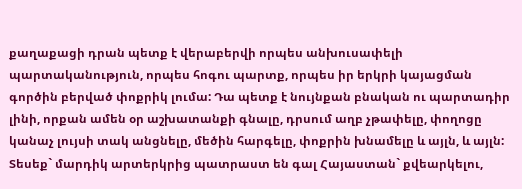քաղաքացի դրան պետք է վերաբերվի որպես անխուսափելի պարտականություն, որպես հոգու պարտք, որպես իր երկրի կայացման գործին բերված փոքրիկ լումա: Դա պետք է նույնքան բնական ու պարտադիր լինի, որքան ամեն օր աշխատանքի գնալը, դրսում աղբ չթափելը, փողոցը կանաչ լույսի տակ անցնելը, մեծին հարգելը, փոքրին խնամելը և այլն, և այլն: Տեսեք` մարդիկ արտերկրից պատրաստ են գալ Հայաստան` քվեարկելու,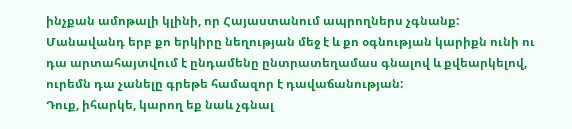ինչքան ամոթալի կլինի, որ Հայաստանում ապրողներս չգնանք:
Մանավանդ երբ քո երկիրը նեղության մեջ է և քո օգնության կարիքն ունի ու դա արտահայտվում է ընդամենը ընտրատեղամաս գնալով և քվեարկելով, ուրեմն դա չանելը գրեթե համազոր է դավաճանության:
Դուք, իհարկե, կարող եք նաև չգնալ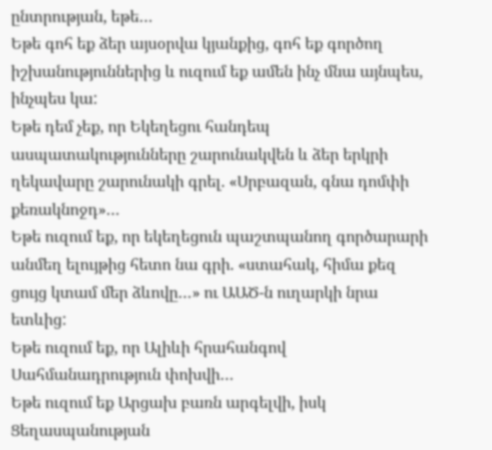ընտրության, եթե…
Եթե գոհ եք ձեր այսօրվա կյանքից, գոհ եք գործող իշխանություններից և ուզում եք ամեն ինչ մնա այնպես, ինչպես կա:
Եթե դեմ չեք, որ Եկեղեցու հանդեպ ասպատակությունները շարունակվեն և ձեր երկրի ղեկավարը շարունակի գրել. «Սրբազան, գնա դոմփի քեռակնոջդ»…
Եթե ուզում եք, որ եկեղեցուն պաշտպանող գործարարի անմեղ ելույթից հետո նա գրի. «ստահակ, հիմա քեզ ցույց կտամ մեր ձևովը…» ու ԱԱԾ-ն ուղարկի նրա ետևից:
Եթե ուզում եք, որ Ալիևի հրահանգով Սահմանադրություն փոխվի…
Եթե ուզում եք Արցախ բառն արգելվի, իսկ Ցեղասպանության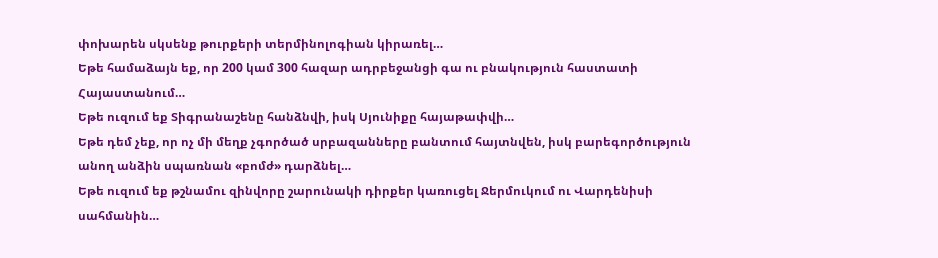փոխարեն սկսենք թուրքերի տերմինոլոգիան կիրառել…
Եթե համաձայն եք, որ 200 կամ 300 հազար ադրբեջանցի գա ու բնակություն հաստատի Հայաստանում…
Եթե ուզում եք Տիգրանաշենը հանձնվի, իսկ Սյունիքը հայաթափվի…
Եթե դեմ չեք, որ ոչ մի մեղք չգործած սրբազանները բանտում հայտնվեն, իսկ բարեգործություն անող անձին սպառնան «բոմժ» դարձնել…
Եթե ուզում եք թշնամու զինվորը շարունակի դիրքեր կառուցել Ջերմուկում ու Վարդենիսի սահմանին…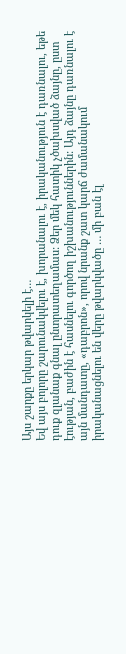Այս շարքը երկար թվարկելի է…
Եվ այս բոլորը շարունակվելու է, խորանալու է, իրականություն է դառնալու, եթե դուք զլանաք գնալ ընտրատեղամաս: Ձեր մեկ հատիկ չծախսված ձայնը, ըստ էության, բաժին է հասնելու գործող իշխանություններին: Այդ ձայնը դառնալու է այն մանդատը, «դաբրոն», որով նրանք շատ կարճ ժամանակում իրականացնելու են վերը թվարկվածը … մի բան էլ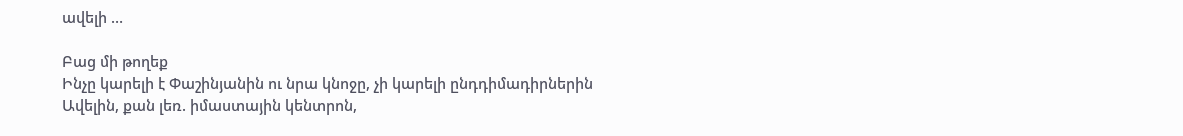ավելի …

Բաց մի թողեք
Ինչը կարելի է Փաշինյանին ու նրա կնոջը, չի կարելի ընդդիմադիրներին
Ավելին, քան լեռ. իմաստային կենտրոն,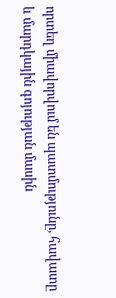որտեղ միավորվում են պատմությունը, հավատը և մարդկային գոյության մասին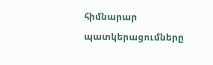հիմնարար պատկերացումները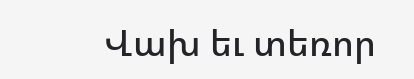Վախ եւ տեռոր